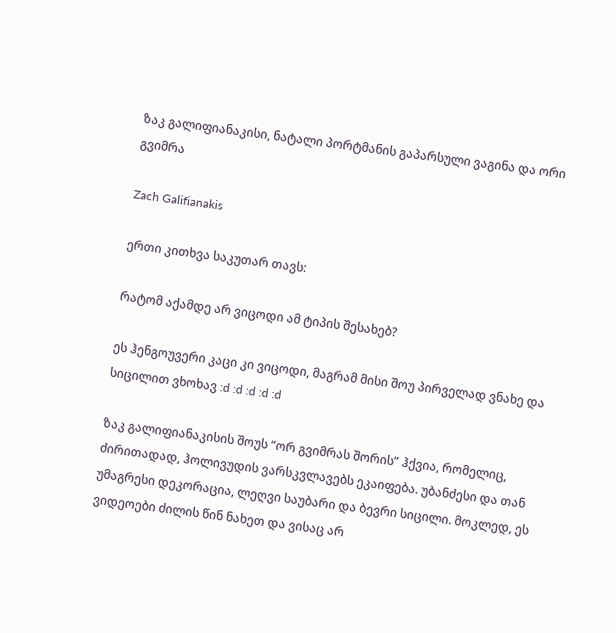ზაკ გალიფიანაკისი, ნატალი პორტმანის გაპარსული ვაგინა და ორი გვიმრა

Zach Galifianakis

ერთი კითხვა საკუთარ თავს:

რატომ აქამდე არ ვიცოდი ამ ტიპის შესახებ?

ეს ჰენგოუვერი კაცი კი ვიცოდი, მაგრამ მისი შოუ პირველად ვნახე და სიცილით ვხოხავ :d :d :d :d :d

ზაკ გალიფიანაკისის შოუს “ორ გვიმრას შორის” ჰქვია, რომელიც, ძირითადად, ჰოლივუდის ვარსკვლავებს ეკაიფება. უბანძესი და თან უმაგრესი დეკორაცია, ლეღვი საუბარი და ბევრი სიცილი. მოკლედ, ეს ვიდეოები ძილის წინ ნახეთ და ვისაც არ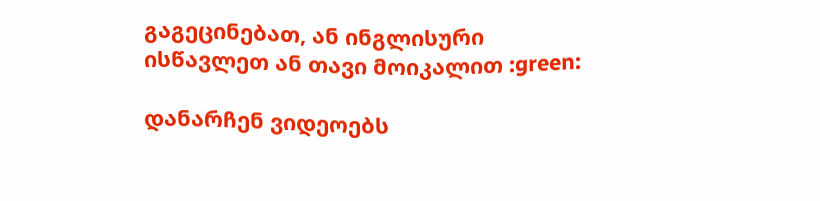გაგეცინებათ, ან ინგლისური ისწავლეთ ან თავი მოიკალით :green:

დანარჩენ ვიდეოებს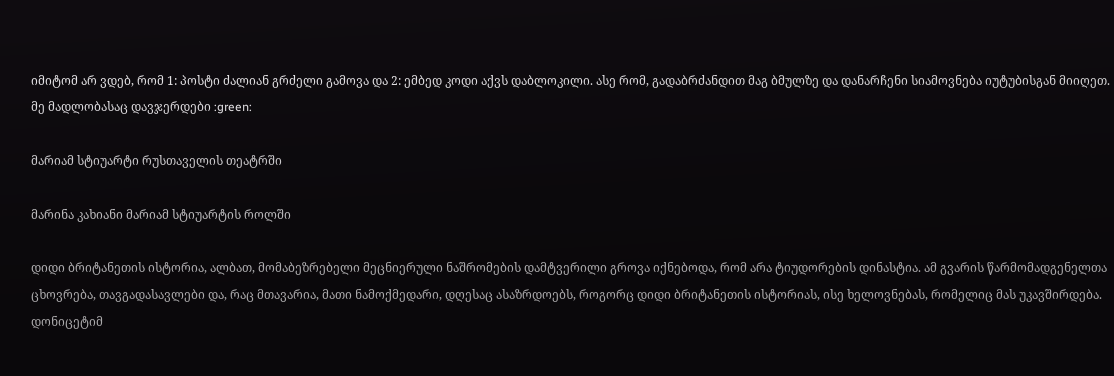იმიტომ არ ვდებ, რომ 1: პოსტი ძალიან გრძელი გამოვა და 2: ემბედ კოდი აქვს დაბლოკილი. ასე რომ, გადაბრძანდით მაგ ბმულზე და დანარჩენი სიამოვნება იუტუბისგან მიიღეთ. მე მადლობასაც დავჯერდები :green:

მარიამ სტიუარტი რუსთაველის თეატრში

მარინა კახიანი მარიამ სტიუარტის როლში

დიდი ბრიტანეთის ისტორია, ალბათ, მომაბეზრებელი მეცნიერული ნაშრომების დამტვერილი გროვა იქნებოდა, რომ არა ტიუდორების დინასტია. ამ გვარის წარმომადგენელთა ცხოვრება, თავგადასავლები და, რაც მთავარია, მათი ნამოქმედარი, დღესაც ასაზრდოებს, როგორც დიდი ბრიტანეთის ისტორიას, ისე ხელოვნებას, რომელიც მას უკავშირდება. დონიცეტიმ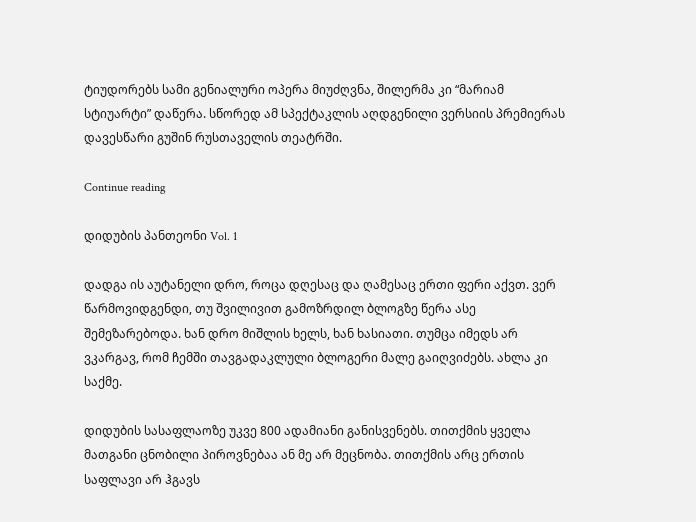ტიუდორებს სამი გენიალური ოპერა მიუძღვნა, შილერმა კი “მარიამ სტიუარტი” დაწერა. სწორედ ამ სპექტაკლის აღდგენილი ვერსიის პრემიერას დავესწარი გუშინ რუსთაველის თეატრში.

Continue reading

დიდუბის პანთეონი Vol. 1

დადგა ის აუტანელი დრო, როცა დღესაც და ღამესაც ერთი ფერი აქვთ. ვერ წარმოვიდგენდი, თუ შვილივით გამოზრდილ ბლოგზე წერა ასე შემეზარებოდა. ხან დრო მიშლის ხელს, ხან ხასიათი. თუმცა იმედს არ ვკარგავ, რომ ჩემში თავგადაკლული ბლოგერი მალე გაიღვიძებს. ახლა კი საქმე.

დიდუბის სასაფლაოზე უკვე 800 ადამიანი განისვენებს. თითქმის ყველა მათგანი ცნობილი პიროვნებაა ან მე არ მეცნობა. თითქმის არც ერთის საფლავი არ ჰგავს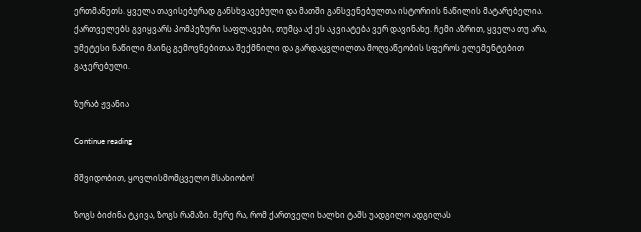ერთმანეთს. ყველა თავისებურად განსხვავებული და მათში განსვენებულთა ისტორიის ნაწილის მატარებელია. ქართველებს გვიყვარს პომპეზური საფლავები, თუმცა აქ ეს აკვიატება ვერ დავინახე. ჩემი აზრით, ყველა თუ არა, უმეტესი ნაწილი მაინც გემოვნებითაა შექმნილი და გარდაცვლილთა მოღვაწეობის სფეროს ელემენტებით გაჯერებული.

ზურაბ ჟვანია

Continue reading

მშვიდობით, ყოვლისმომცველო მსახიობო!

ზოგს ბიძინა ტკივა, ზოგს რამაზი. მერე რა, რომ ქართველი ხალხი ტაშს უადგილო ადგილას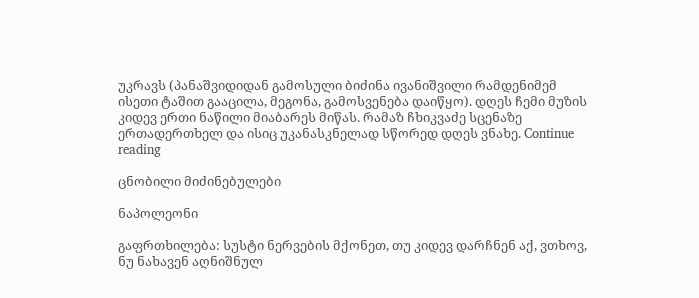უკრავს (პანაშვიდიდან გამოსული ბიძინა ივანიშვილი რამდენიმემ ისეთი ტაშით გააცილა, მეგონა, გამოსვენება დაიწყო). დღეს ჩემი მუზის კიდევ ერთი ნაწილი მიაბარეს მიწას. რამაზ ჩხიკვაძე სცენაზე ერთადერთხელ და ისიც უკანასკნელად სწორედ დღეს ვნახე. Continue reading

ცნობილი მიძინებულები

ნაპოლეონი

გაფრთხილება: სუსტი ნერვების მქონეთ, თუ კიდევ დარჩნენ აქ, ვთხოვ, ნუ ნახავენ აღნიშნულ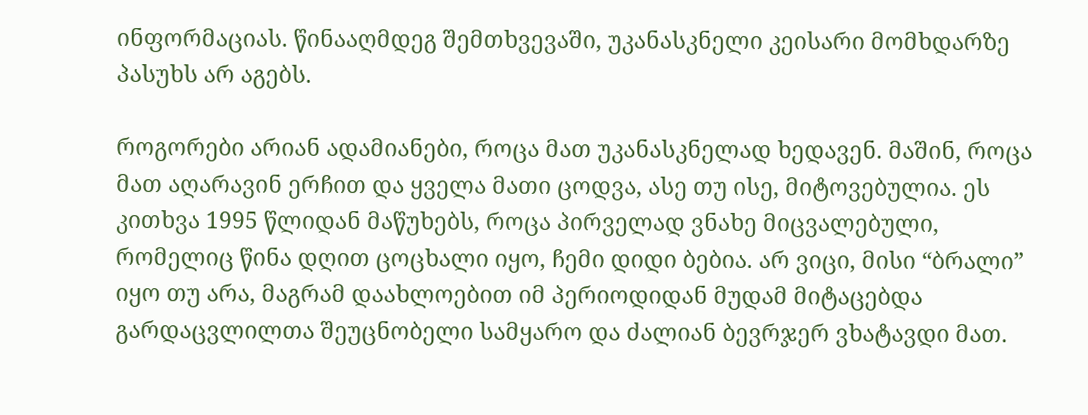ინფორმაციას. წინააღმდეგ შემთხვევაში, უკანასკნელი კეისარი მომხდარზე პასუხს არ აგებს.

როგორები არიან ადამიანები, როცა მათ უკანასკნელად ხედავენ. მაშინ, როცა მათ აღარავინ ერჩით და ყველა მათი ცოდვა, ასე თუ ისე, მიტოვებულია. ეს კითხვა 1995 წლიდან მაწუხებს, როცა პირველად ვნახე მიცვალებული, რომელიც წინა დღით ცოცხალი იყო, ჩემი დიდი ბებია. არ ვიცი, მისი “ბრალი” იყო თუ არა, მაგრამ დაახლოებით იმ პერიოდიდან მუდამ მიტაცებდა გარდაცვლილთა შეუცნობელი სამყარო და ძალიან ბევრჯერ ვხატავდი მათ.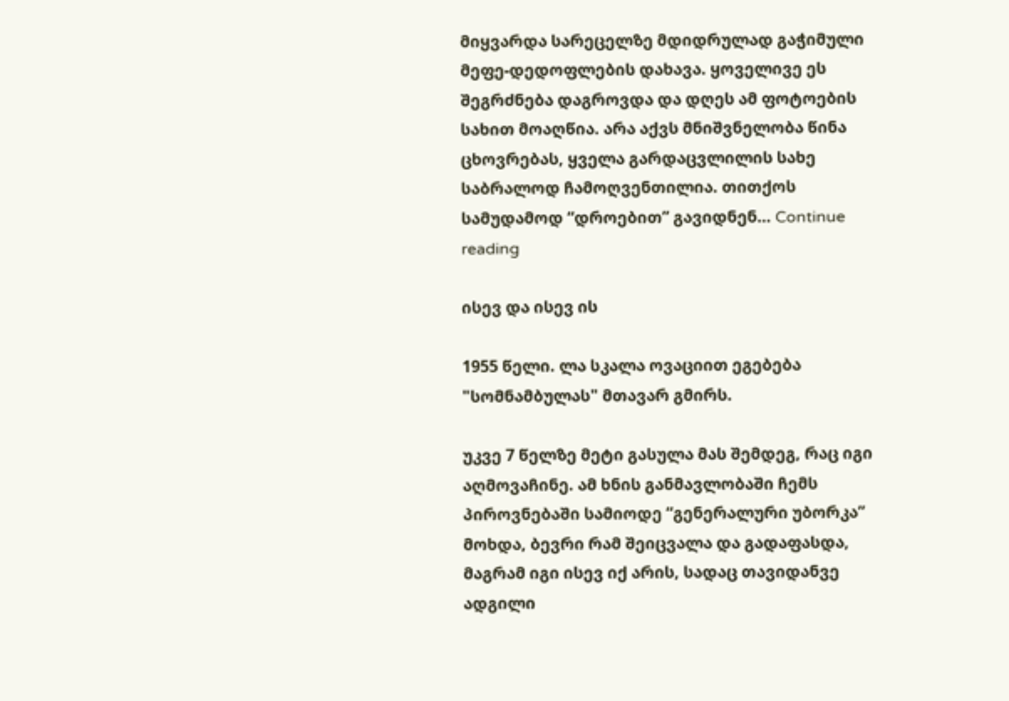მიყვარდა სარეცელზე მდიდრულად გაჭიმული მეფე-დედოფლების დახავა. ყოველივე ეს შეგრძნება დაგროვდა და დღეს ამ ფოტოების სახით მოაღწია. არა აქვს მნიშვნელობა წინა ცხოვრებას, ყველა გარდაცვლილის სახე საბრალოდ ჩამოღვენთილია. თითქოს სამუდამოდ “დროებით” გავიდნენ… Continue reading

ისევ და ისევ ის

1955 წელი. ლა სკალა ოვაციით ეგებება "სომნამბულას" მთავარ გმირს.

უკვე 7 წელზე მეტი გასულა მას შემდეგ, რაც იგი აღმოვაჩინე. ამ ხნის განმავლობაში ჩემს პიროვნებაში სამიოდე “გენერალური უბორკა” მოხდა, ბევრი რამ შეიცვალა და გადაფასდა, მაგრამ იგი ისევ იქ არის, სადაც თავიდანვე ადგილი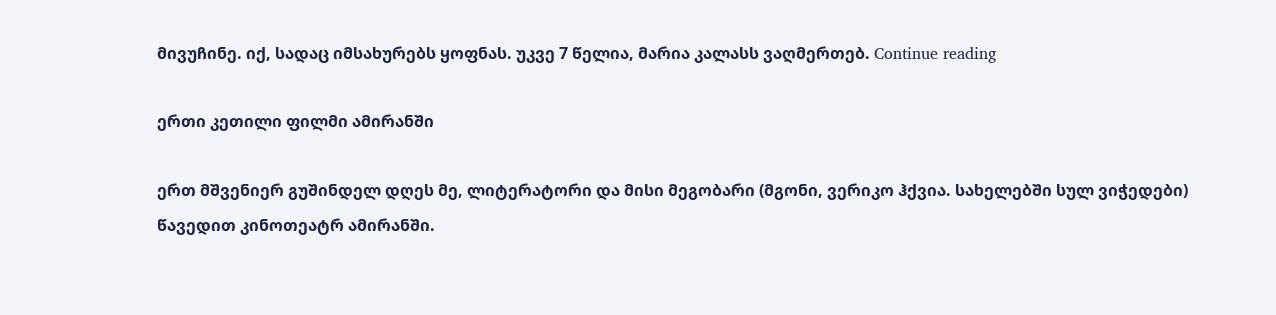მივუჩინე. იქ, სადაც იმსახურებს ყოფნას. უკვე 7 წელია, მარია კალასს ვაღმერთებ. Continue reading

ერთი კეთილი ფილმი ამირანში

ერთ მშვენიერ გუშინდელ დღეს მე, ლიტერატორი და მისი მეგობარი (მგონი, ვერიკო ჰქვია. სახელებში სულ ვიჭედები) წავედით კინოთეატრ ამირანში.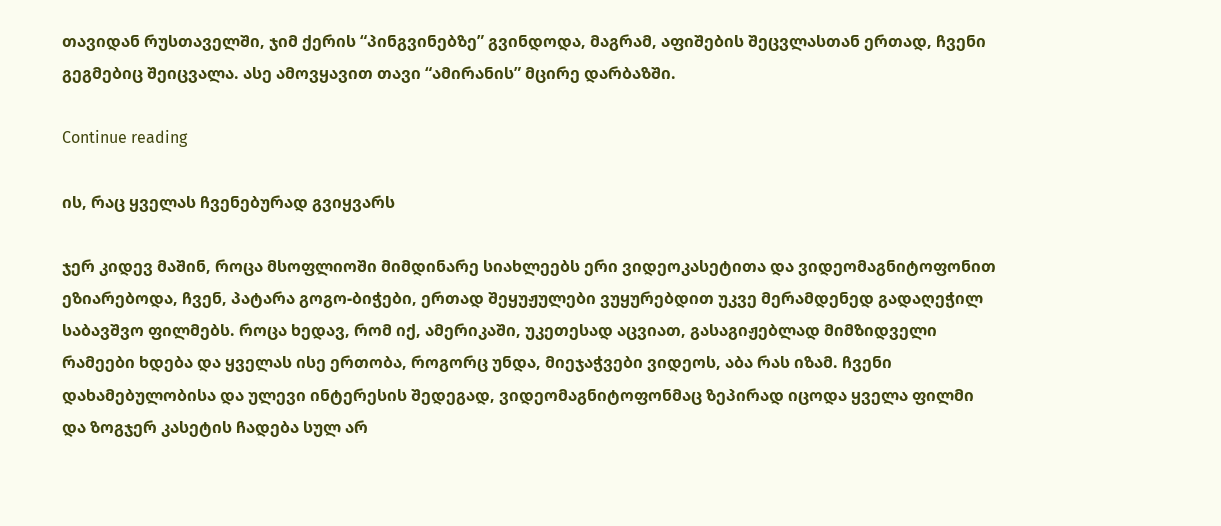თავიდან რუსთაველში, ჯიმ ქერის “პინგვინებზე” გვინდოდა, მაგრამ, აფიშების შეცვლასთან ერთად, ჩვენი გეგმებიც შეიცვალა. ასე ამოვყავით თავი “ამირანის” მცირე დარბაზში.

Continue reading

ის, რაც ყველას ჩვენებურად გვიყვარს

ჯერ კიდევ მაშინ, როცა მსოფლიოში მიმდინარე სიახლეებს ერი ვიდეოკასეტითა და ვიდეომაგნიტოფონით ეზიარებოდა, ჩვენ, პატარა გოგო-ბიჭები, ერთად შეყუჟულები ვუყურებდით უკვე მერამდენედ გადაღეჭილ საბავშვო ფილმებს. როცა ხედავ, რომ იქ, ამერიკაში, უკეთესად აცვიათ, გასაგიჟებლად მიმზიდველი რამეები ხდება და ყველას ისე ერთობა, როგორც უნდა, მიეჯაჭვები ვიდეოს, აბა რას იზამ. ჩვენი დახამებულობისა და ულევი ინტერესის შედეგად, ვიდეომაგნიტოფონმაც ზეპირად იცოდა ყველა ფილმი და ზოგჯერ კასეტის ჩადება სულ არ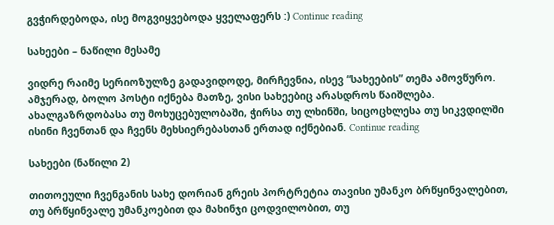გვჭირდებოდა, ისე მოგვიყვებოდა ყველაფერს :) Continue reading

სახეები – ნაწილი მესამე

ვიდრე რაიმე სერიოზულზე გადავიდოდე, მირჩევნია, ისევ “სახეების” თემა ამოვწურო. ამჯერად, ბოლო პოსტი იქნება მათზე, ვისი სახეებიც არასდროს წაიშლება. ახალგაზრდობასა თუ მოხუცებულობაში, ჭირსა თუ ლხინში, სიცოცხლესა თუ სიკვდილში ისინი ჩვენთან და ჩვენს მეხსიერებასთან ერთად იქნებიან. Continue reading

სახეები (ნაწილი 2)

თითოეული ჩვენგანის სახე დორიან გრეის პორტრეტია თავისი უმანკო ბრწყინვალებით, თუ ბრწყინვალე უმანკოებით და მახინჯი ცოდვილობით, თუ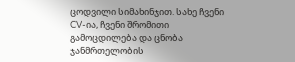ცოდვილი სიმახინჯით. სახე ჩვენი CV-ია, ჩვენი შრომითი გამოცდილება და ცნობა ჯანმრთელობის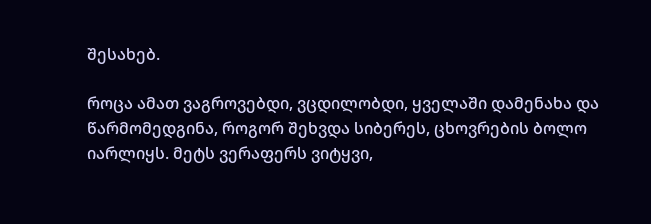შესახებ.

როცა ამათ ვაგროვებდი, ვცდილობდი, ყველაში დამენახა და წარმომედგინა, როგორ შეხვდა სიბერეს, ცხოვრების ბოლო იარლიყს. მეტს ვერაფერს ვიტყვი,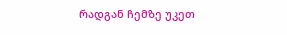რადგან ჩემზე უკეთ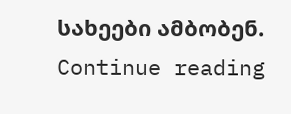სახეები ამბობენ. Continue reading